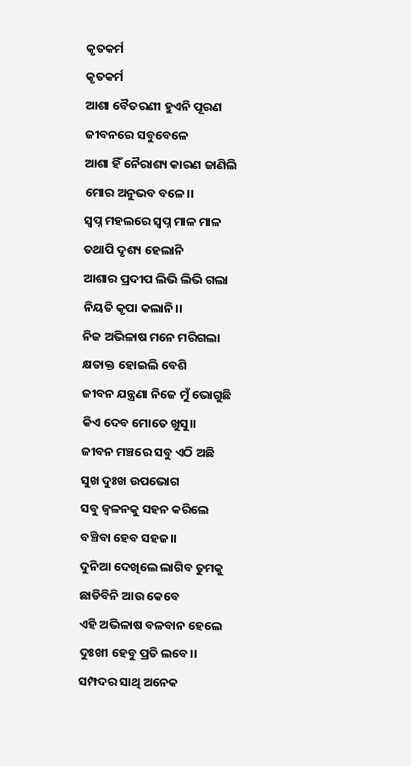କୃତକର୍ମ
କୃତକର୍ମ
ଆଶା ବୈତରଣୀ ହୁଏନି ପୂରଣ
ଜୀବନରେ ସବୁବେଳେ
ଆଶା ହିଁ ନୈରାଶ୍ୟ କାରଣ ଜାଣିଲି
ମୋର ଅନୁଭବ ବଳେ।।
ସ୍ବପ୍ନ ମହଲରେ ସ୍ବପ୍ନ ମାଳ ମାଳ
ତଥାପି ଦୃଶ୍ୟ ହେଲାନି
ଆଶାର ପ୍ରଦୀପ ଲିଭି ଲିଭି ଗଲା
ନିୟତି କୃପା କଲାନି।।
ନିଜ ଅଭିଳାଷ ମନେ ମରିଗଲା
କ୍ଷତାକ୍ତ ହୋଇଲି ବେଶି
ଜୀବନ ଯନ୍ତ୍ରଣା ନିଜେ ମୁଁ ଭୋଗୁଛି
କିଏ ଦେବ ମୋତେ ଖୁସୁ।।
ଜୀବନ ମଞ୍ଚରେ ସବୁ ଏଠି ଅଛି
ସୁଖ ଦୁଃଖ ଉପଭୋଗ
ସବୁ ଜ୍ୱଳନକୁ ସହନ କରିଲେ
ବଞ୍ଚିବା ହେବ ସହଜ।।
ଦୁନିଆ ଦେଖିଲେ ଲାଗିବ ତୁମକୁ
ଛାଡିବିନି ଆଉ କେବେ
ଏହି ଅଭିଳାଷ ବଳବାନ ହେଲେ
ଦୁଃଖୀ ହେବୁ ପ୍ରତି ଲବେ।।
ସମ୍ପଦର ସାଥି ଅନେକ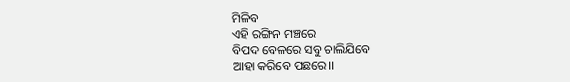ମିଳିବ
ଏହି ରଙ୍ଗିନ ମଞ୍ଚରେ
ବିପଦ ବେଳରେ ସବୁ ଚାଲିଯିବେ
ଆହା କରିବେ ପଛରେ।।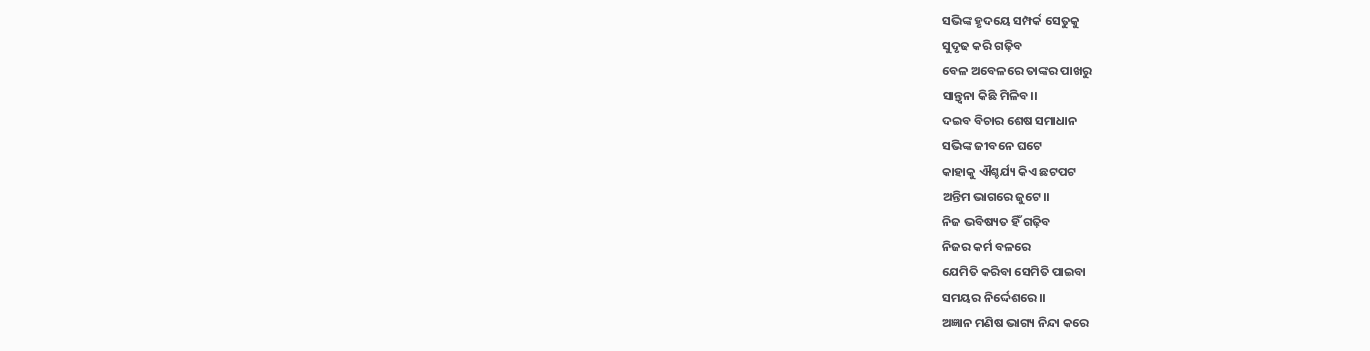ସଭିଙ୍କ ହୃଦୟେ ସମ୍ପର୍କ ସେତୁକୁ
ସୁଦୃଢ କରି ଗଢ଼ିବ
ବେଳ ଅବେଳରେ ତାଙ୍କର ପାଖରୁ
ସାନ୍ତ୍ଵନା କିଛି ମିଳିବ।।
ଦଇବ ବିଚାର ଶେଷ ସମାଧାନ
ସଭିଙ୍କ ଜୀବନେ ଘଟେ
କାହାକୁ ଐଶ୍ଚର୍ଯ୍ୟ କିଏ ଛଟପଟ
ଅନ୍ତିମ ଭାଗରେ ଜୁଟେ।।
ନିଜ ଭବିଷ୍ୟତ ହିଁ ଗଢ଼ିବ
ନିଜର କର୍ମ ବଳରେ
ଯେମିତି କରିବା ସେମିତି ପାଇବା
ସମୟର ନିର୍ଦ୍ଦେଶରେ।।
ଅଜ୍ଞାନ ମଣିଷ ଭାଗ୍ୟ ନିନ୍ଦା କରେ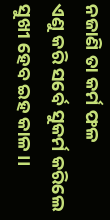ନଜାଣି ତା କର୍ମ ଫଳ
ଏଣୁ କରି ସର୍ବେ ସୁକର୍ମ କରିଲେ
ସୁଖୀ ହେବ ଇହ କାଳ।।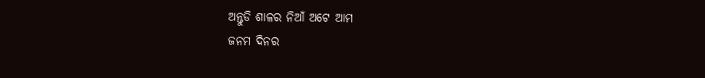ଅନ୍ତୁଡି ଶାଳର ନିଆଁ ଅଟେ ଆମ
ଜନମ ଦିନର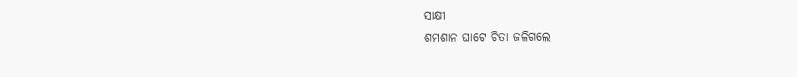ସାକ୍ଷୀ
ଶମଶାନ ଘାଟେ ଚିତା ଜଳିଗଲେ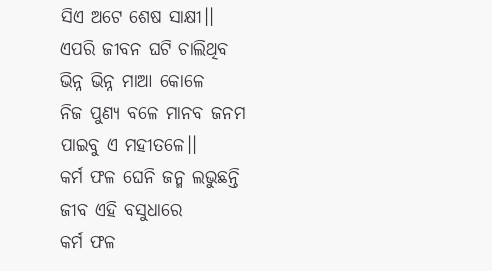ସିଏ ଅଟେ ଶେଷ ସାକ୍ଷୀ।।
ଏପରି ଜୀବନ ଘଟି ଚାଲିଥିବ
ଭିନ୍ନ ଭିନ୍ନ ମାଆ କୋଳେ
ନିଜ ପୁଣ୍ୟ ବଳେ ମାନବ ଜନମ
ପାଇବୁ ଏ ମହୀତଳେ।।
କର୍ମ ଫଳ ଘେନି ଜନ୍ମ ଲଭୁଛନ୍ତି
ଜୀବ ଏହି ବସୁଧାରେ
କର୍ମ ଫଳ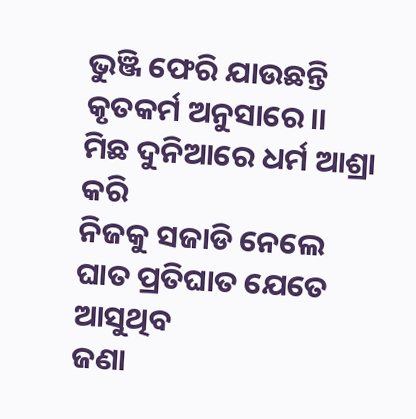ଭୁଞ୍ଜି ଫେରି ଯାଉଛନ୍ତି
କୃତକର୍ମ ଅନୁସାରେ।।
ମିଛ ଦୁନିଆରେ ଧର୍ମ ଆଶ୍ରା କରି
ନିଜକୁ ସଜାଡି ନେଲେ
ଘାତ ପ୍ରତିଘାତ ଯେତେ ଆସୁଥିବ
ଜଣା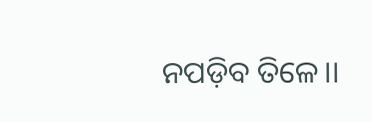ନପଡ଼ିବ ତିଳେ।।